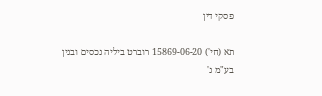פסקי דין

תא (חי') 15869-06-20 רוברט ביליה נכסים ובנין בע"מ נ'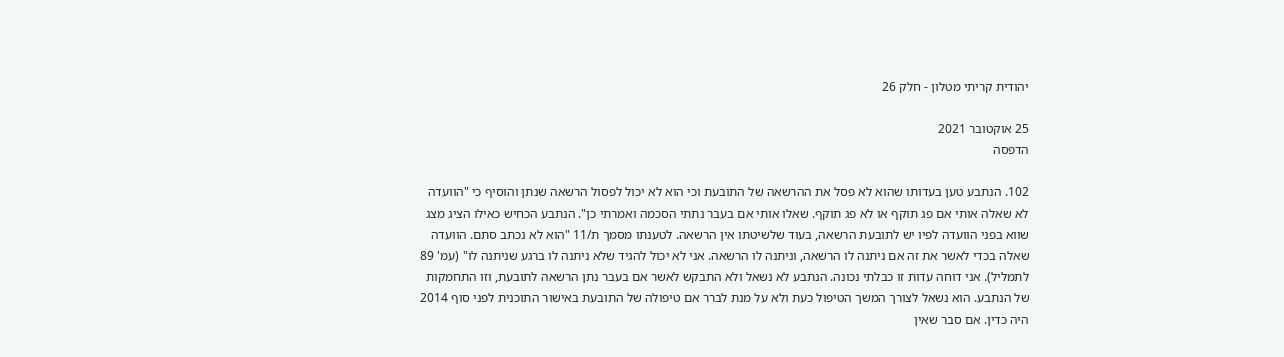יהודית קריתי מטלון - חלק 26

25 אוקטובר 2021
הדפסה

102. הנתבע טען בעדותו שהוא לא פסל את ההרשאה של התובעת וכי הוא לא יכול לפסול הרשאה שנתן והוסיף כי "הוועדה לא שאלה אותי אם פג תוקף או לא פג תוקף. שאלו אותי אם בעבר נתתי הסכמה ואמרתי כן". הנתבע הכחיש כאילו הציג מצג שווא בפני הוועדה לפיו יש לתובעת הרשאה, בעוד שלשיטתו אין הרשאה. לטענתו מסמך ת/11 "הוא לא נכתב סתם. הוועדה שאלה בכדי לאשר את זה אם ניתנה לו הרשאה, וניתנה לו הרשאה. אני לא יכול להגיד שלא ניתנה לו ברגע שניתנה לו" (עמ' 89 לתמליל). אני דוחה עדות זו כבלתי נכונה. הנתבע לא נשאל ולא התבקש לאשר אם בעבר נתן הרשאה לתובעת, וזו התחמקות של הנתבע. הוא נשאל לצורך המשך הטיפול כעת ולא על מנת לברר אם טיפולה של התובעת באישור התוכנית לפני סוף 2014 היה כדין. אם סבר שאין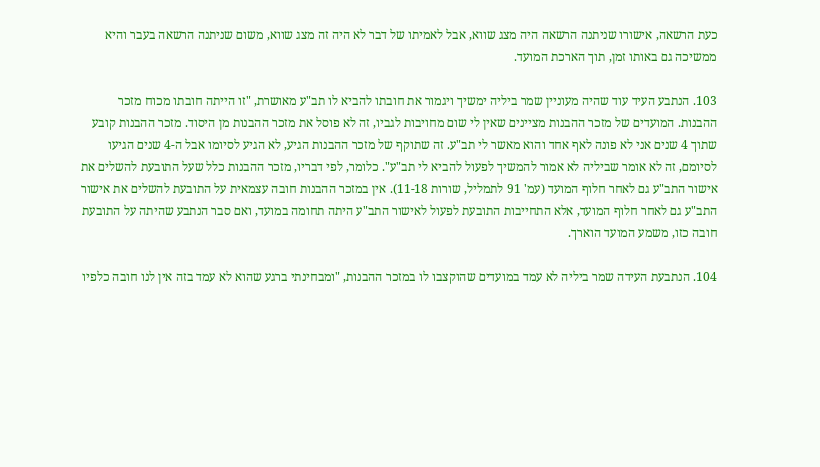כעת הרשאה, אישורו שניתנה הרשאה היה מצג שווא, אבל לאמיתו של דבר לא היה זה מצג שווא, משום שניתנה הרשאה בעבר והיא ממשיכה גם באותו זמן, תוך הארכת המועד.

103. הנתבע העיד עוד שהיה מעוניין שמר ביליה ימשיך ויגמור את חובתו להביא לו תב"ע מאושרת, "זו הייתה חובתו מכוח מזכר ההבנות. המועדים של מזכר ההבנות מציינים שאין לי שום מחויבות לגביו, זה לא פוסל את מזכר ההבנות מן היסוד. מזכר ההבנות קובע שתוך 4 שנים אני לא פונה לאף אחד והוא מאשר לי תב"ע. זה שתוקף של מזכר ההבנות הגיע, לא הגיע לסיומו אבל ה-4 שנים הגיעו לסיומם, זה לא אומר שביליה לא אמור להמשיך לפעול להביא לי תב"ע". כלומר, לפי דבריו, מזכר ההבנות כלל שעל התובעת להשלים את אישור התב"ע גם לאחר חלוף המועד (עמ' 91 לתמליל, שורות 11-18). אין במזכר ההבנות חובה עצמאית על התובעת להשלים את אישור התב"ע גם לאחר חלוף המועד, אלא התחייבות התובעת לפעול לאישור התב"ע היתה תחומה במועד, ואם סבר הנתבע שהיתה על התובעת חובה כזו, משמע המועד הוארך.

104. הנתבעת העידה שמר ביליה לא עמד במועדים שהוקצבו לו במזכר ההבנות, "ומבחינתי ברגע שהוא לא עמד בזה אין לנו חובה כלפיו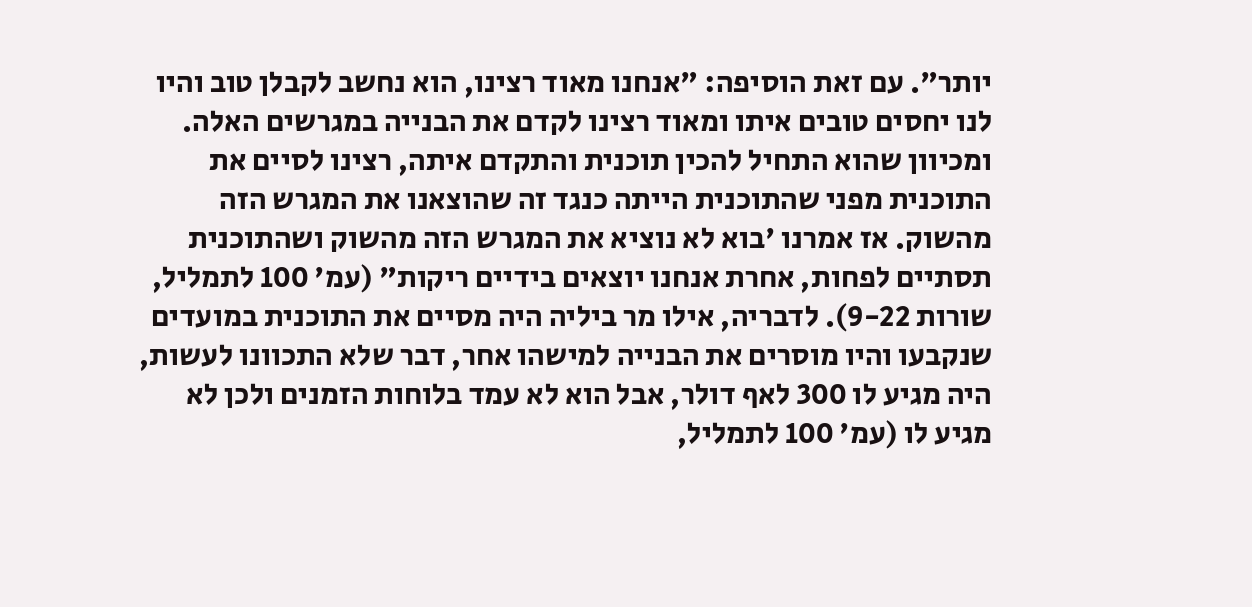יותר". עם זאת הוסיפה: "אנחנו מאוד רצינו, הוא נחשב לקבלן טוב והיו לנו יחסים טובים איתו ומאוד רצינו לקדם את הבנייה במגרשים האלה. ומכיוון שהוא התחיל להכין תוכנית והתקדם איתה, רצינו לסיים את התוכנית מפני שהתוכנית הייתה כנגד זה שהוצאנו את המגרש הזה מהשוק. אז אמרנו 'בוא לא נוציא את המגרש הזה מהשוק ושהתוכנית תסתיים לפחות, אחרת אנחנו יוצאים בידיים ריקות" (עמ' 100 לתמליל, שורות 9-22). לדבריה, אילו מר ביליה היה מסיים את התוכנית במועדים שנקבעו והיו מוסרים את הבנייה למישהו אחר, דבר שלא התכוונו לעשות, היה מגיע לו 300 לאף דולר, אבל הוא לא עמד בלוחות הזמנים ולכן לא מגיע לו (עמ' 100 לתמליל,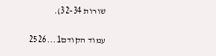שורות 32-34).

עמוד הקודם1...2526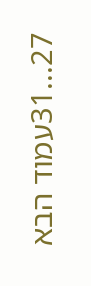27...31עמוד הבא